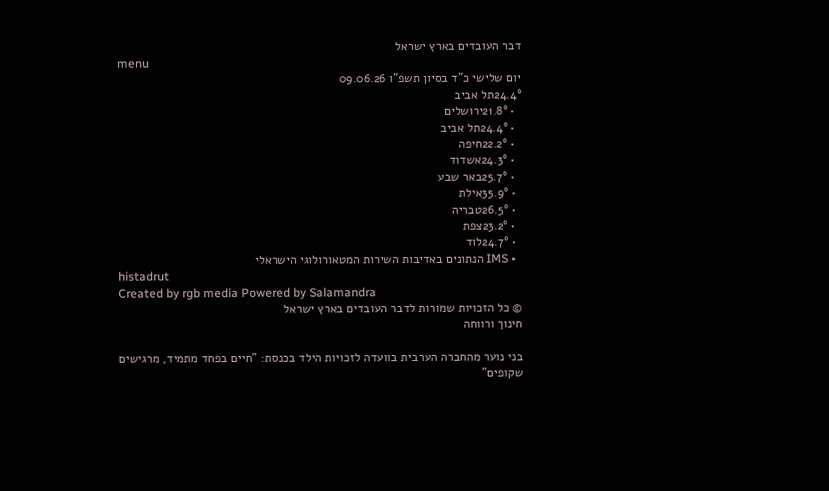דבר העובדים בארץ ישראל
menu
יום שלישי כ"ד בסיון תשפ"ו 09.06.26
24.4°תל אביב
  • 21.8°ירושלים
  • 24.4°תל אביב
  • 22.2°חיפה
  • 24.3°אשדוד
  • 25.7°באר שבע
  • 35.9°אילת
  • 26.5°טבריה
  • 23.2°צפת
  • 24.7°לוד
  • IMS הנתונים באדיבות השירות המטאורולוגי הישראלי
histadrut
Created by rgb media Powered by Salamandra
© כל הזכויות שמורות לדבר העובדים בארץ ישראל
חינוך ורווחה

בני נוער מהחברה הערבית בוועדה לזכויות הילד בכנסת: "חיים בפחד מתמיד, מרגישים שקופים"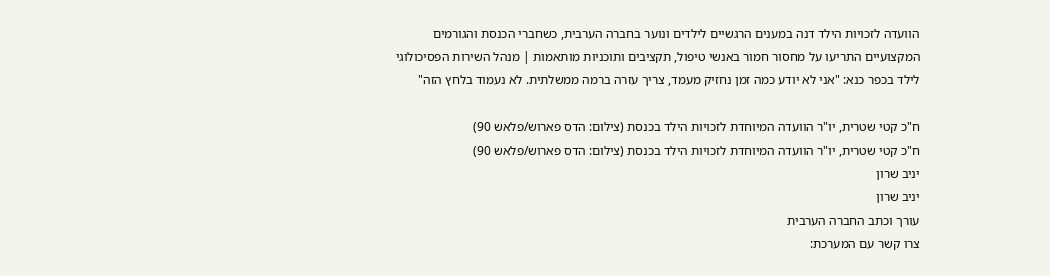הוועדה לזכויות הילד דנה במענים הרגשיים לילדים ונוער בחברה הערבית, כשחברי הכנסת והגורמים המקצועיים התריעו על מחסור חמור באנשי טיפול, תקציבים ותוכניות מותאמות | מנהל השירות הפסיכולוגי לילד בכפר כנא: "אני לא יודע כמה זמן נחזיק מעמד, צריך עזרה ברמה ממשלתית. לא נעמוד בלחץ הזה"

ח"כ קטי שטרית, יו"ר הוועדה המיוחדת לזכויות הילד בכנסת (צילום: הדס פארוש/פלאש 90)
ח"כ קטי שטרית, יו"ר הוועדה המיוחדת לזכויות הילד בכנסת (צילום: הדס פארוש/פלאש 90)
יניב שרון
יניב שרון
עורך וכתב החברה הערבית
צרו קשר עם המערכת: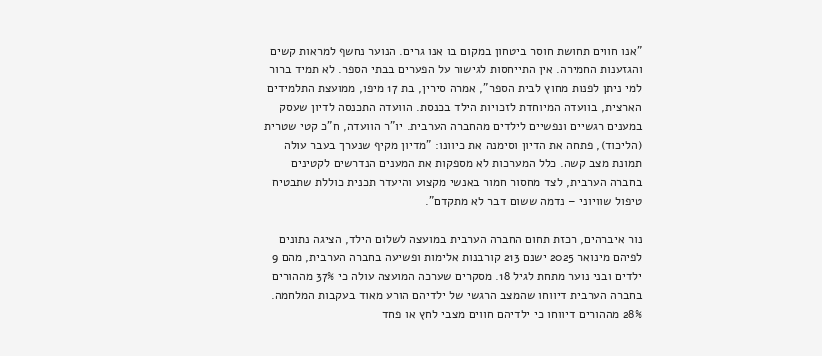"אנו חווים תחושת חוסר ביטחון במקום בו אנו גרים. הנוער נחשף למראות קשים והגזענות החמירה. אין התייחסות לגישור על הפערים בבתי הספר. לא תמיד ברור למי ניתן לפנות מחוץ לבית הספר", אמרה סירין, בת 17 מיפו, ממועצת התלמידים הארצית, בוועדה המיוחדת לזכויות הילד בכנסת. הוועדה התכנסה לדיון שעסק במענים רגשיים ונפשיים לילדים מהחברה הערבית. יו"ר הוועדה, ח"כ קטי שטרית (הליכוד), פתחה את הדיון וסימנה את כיוונו: "מדיון מקיף שנערך בעבר עולה תמונת מצב קשה. כלל המערכות לא מספקות את המענים הנדרשים לקטינים בחברה הערבית, לצד מחסור חמור באנשי מקצוע והיעדר תכנית כוללת שתבטיח טיפול שוויוני – נדמה ששום דבר לא מתקדם".

נור איברהים, רכזת תחום החברה הערבית במועצה לשלום הילד, הציגה נתונים לפיהם מינואר 2025 ישנם 213 קורבנות אלימות ופשיעה בחברה הערבית, מהם 9 ילדים ובני נוער מתחת לגיל 18. מסקרים שערכה המועצה עולה כי 37% מההורים בחברה הערבית דיווחו שהמצב הרגשי של ילדיהם הורע מאוד בעקבות המלחמה. 28% מההורים דיווחו כי ילדיהם חווים מצבי לחץ או פחד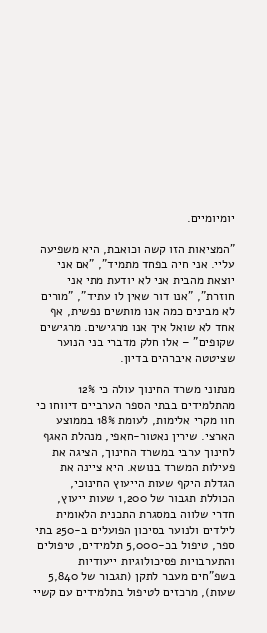יומיומיים.

"המציאות הזו קשה וכואבת, היא משפיעה עליי. אני חיה בפחד מתמיד", "אם אני יוצאת מהבית אני לא יודעת מתי אני חוזרת", "אנו דור שאין לו עתיד", "מורים לא מבינים כמה אנו מותשים נפשית, אף אחד לא שואל איך אנו מרגישים. מרגישים שקופים" – אלו חלק מדברי בני הנוער שציטטה איברהים בדיון.

מנתוני משרד החינוך עולה כי 12% מהתלמידים בבתי הספר הערביים דיווחו כי חוו מקרי אלימות, לעומת 18% בממוצע הארצי. שירין נאטור-חאפי, מנהלת האגף לחינוך ערבי במשרד החינוך, הציגה את פעילות המשרד בנושא. היא ציינה את הגדלת היקף שעות הייעוץ החינוכי, הכוללת תגבור של 1,200 שעות ייעוץ, חדרי שלווה במסגרת התכנית הלאומית לילדים ולנוער בסיכון הפועלים ב-250 בתי ספר, טיפול בכ-5,000 תלמידים, טיפולים והתערבויות פסיכולוגיות ייעודיות בשפ"חים מעבר לתקן (תגבור של 5,840 שעות), מרכזים לטיפול בתלמידים עם קשיי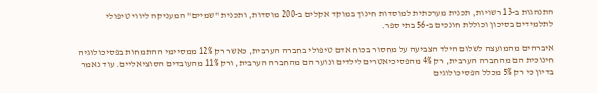התנהגות ב-13 רשויות, תכנית מערכתית למוסדות חינוך במוקד אקלים ב-200 מוסדות, ותכנית "שמיים" המעניקה ליווי טיפולי לתלמידים בסיכון וכוללת חונכים ב-56 בתי ספר.

איברהים מהמועצה לשלום הילד הצביעה על מחסור בכוח אדם טיפולי בחברה הערבית, כאשר רק 12% ממסיימי ההתמחות בפסיכולוגיה חינוכית הם מהחברה הערבית, רק 4% מהפסיכיאטרים לילדים ונוער הם מהחברה הערבית, ורק 11% מהעובדים הסוציאליים. עוד נאמר בדיון כי רק 5% מכלל הפסיכולוגים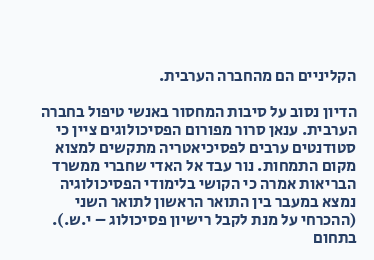הקליניים הם מהחברה הערבית.

הדיון נסוב על סיבות המחסור באנשי טיפול בחברה הערבית. ענאן סרור מפורום הפסיכולוגים ציין כי סטודנטים ערבים לפסיכיאטריה מתקשים למצוא מקום התמחות. נור עבד אל האדי שחברי ממשרד הבריאות אמרה כי הקושי בלימודי הפסיכולוגיה נמצא במעבר בין התואר הראשון לתואר השני (ההכרחי על מנת לקבל רישיון פסיכולוג – י.ש.). בתחום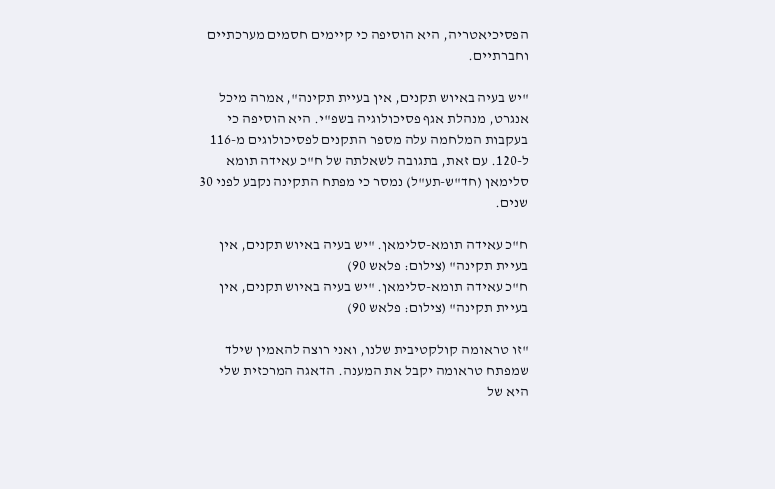הפסיכיאטריה, היא הוסיפה כי קיימים חסמים מערכתיים וחברתיים.

"יש בעיה באיוש תקנים, אין בעיית תקינה", אמרה מיכל אנגרט, מנהלת אגף פסיכולוגיה בשפ"י. היא הוסיפה כי בעקבות המלחמה עלה מספר התקנים לפסיכולוגים מ-116 ל-120. עם זאת, בתגובה לשאלתה של ח"כ עאידה תומא סלימאן (חד"ש-תע"ל) נמסר כי מפתח התקינה נקבע לפני 30 שנים.

ח"כ עאידה תומא-סלימאן. "יש בעיה באיוש תקנים, אין בעיית תקינה" (צילום: פלאש 90)
ח"כ עאידה תומא-סלימאן. "יש בעיה באיוש תקנים, אין בעיית תקינה" (צילום: פלאש 90)

"זו טראומה קולקטיבית שלנו, ואני רוצה להאמין שילד שמפתח טראומה יקבל את המענה. הדאגה המרכזית שלי היא של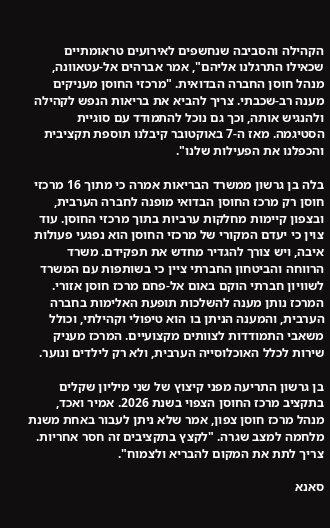הקהילה והסביבה שנחשפים לאירועים טראומתיים שכאילו התרגלנו אליהם", אמר אברהים אל-עטאוונה, מנהל חוסן החברה הבדואית. "מרכזי החוסן מעניקים מענה רב-שכבתי. צריך להביא את בריאות הנפש לקהילה ולהנגיש אותה, וכך גם נוכל להתמודד עם סוגיית הסטיגמה. מאז ה-7 באוקטובר קיבלנו תוספת תקציבית והכפלנו את הפעילות שלנו".

בלה בן גרשון ממשרד הבריאות אמרה כי מתוך 16 מרכזי חוסן רק מרכז החוסן הבדואי מופנה לחברה הערבית, ובצפון קיימות מחלקות ערביות בתוך מרכזי החוסן. עוד צוין כי יעדם המקורי של מרכזי החוסן הוא נפגעי פעולות איבה, ויש צורך להגדיר מחדש את תפקידם. משרד הרווחה והביטחון החברתי ציין כי בשותפות עם המשרד לשוויון חברתי הוקם באום אל-פחם מרכז חוסן אזורי. המרכז נותן מענה להשלכות תופעת האלימות בחברה הערבית, והמענה הניתן בו הוא טיפולי וקהילתי, וכולל משאבי התמודדות לצוותים מקצועיים. המרכז מעניק שירות לכלל האוכלוסייה הערבית, ולא רק לילדים ונוער.

בן גרשון התריעה מפני קיצוץ של שני מיליון שקלים בתקציב מרכז החוסן הצפוי בשנת 2026. אמיר ואכד, מנהל מרכז חוסן צפון, אמר שלא ניתן לעבור באחת משנת מלחמה למצב שגרה. "לקצץ בתקציבים זה חסר אחריות. צריך לתת את המקום להבריא ולצמוח".

סאנא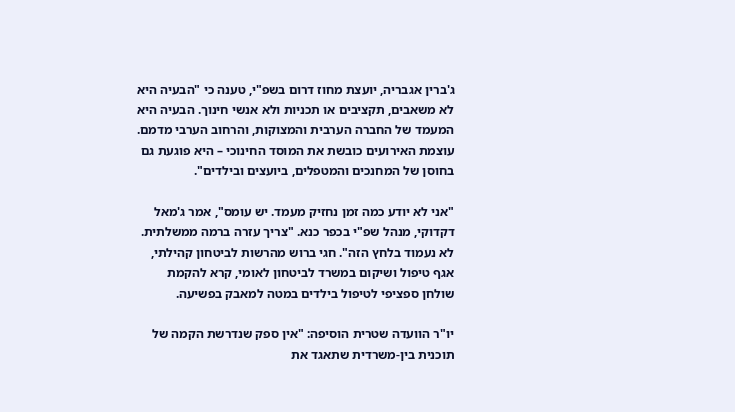ג'ברין אגבריה, יועצת מחוז דרום בשפ"י, טענה כי "הבעיה היא לא משאבים, תקציבים או תכניות ולא אנשי חינוך. הבעיה היא המעמד של החברה הערבית והמצוקות, והרחוב הערבי מדמם. עוצמת האירועים כובשת את המוסד החינוכי – היא פוגעת גם בחוסן של המחנכים והמטפלים, ביועצים ובילדים".

"אני לא יודע כמה זמן נחזיק מעמד. יש עומס", אמר ג'מאל דקדוקי, מנהל שפ"י בכפר כנא. "צריך עזרה ברמה ממשלתית. לא נעמוד בלחץ הזה". חגי ברוש מהרשות לביטחון קהילתי, אגף טיפול ושיקום במשרד לביטחון לאומי, קרא להקמת שולחן ספציפי לטיפול בילדים במטה למאבק בפשיעה.

יו"ר הוועדה שטרית הוסיפה: "אין ספק שנדרשת הקמה של תוכנית בין-משרדית שתאגד את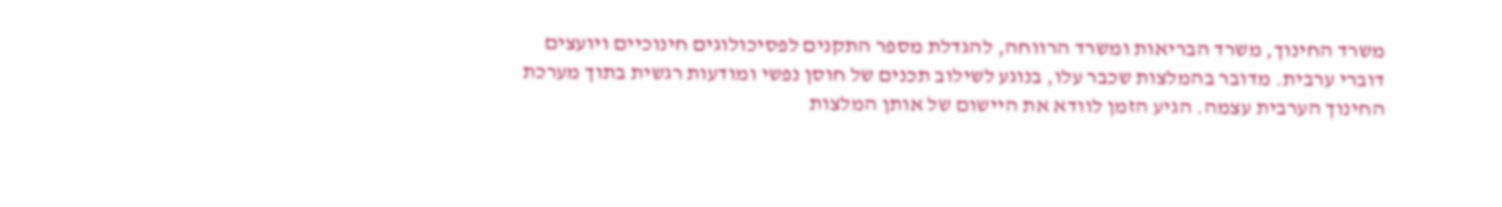משרד החינוך, משרד הבריאות ומשרד הרווחה, להגדלת מספר התקנים לפסיכולוגים חינוכיים ויועצים דוברי ערבית. מדובר בהמלצות שכבר עלו, בנוגע לשילוב תכנים של חוסן נפשי ומודעות רגשית בתוך מערכת החינוך הערבית עצמה. הגיע הזמן לוודא את היישום של אותן המלצות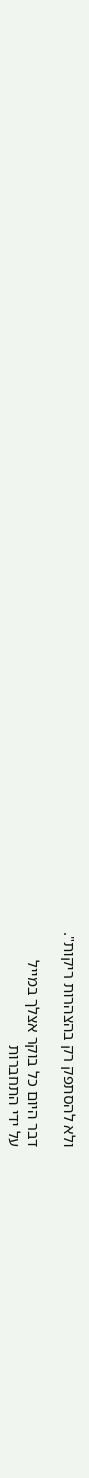ולא להסתפק רק בהצהרות ריקות".

דבר היום כל בוקר אצלך במייל
על ידי התחברות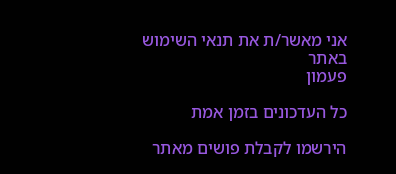אני מאשר/ת את תנאי השימוש באתר
פעמון

כל העדכונים בזמן אמת

הירשמו לקבלת פושים מאתר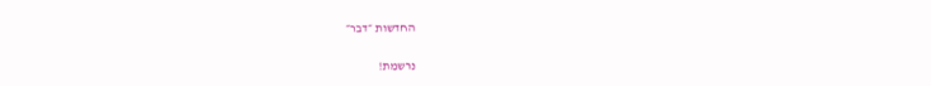החדשות ״דבר״

נרשמת!